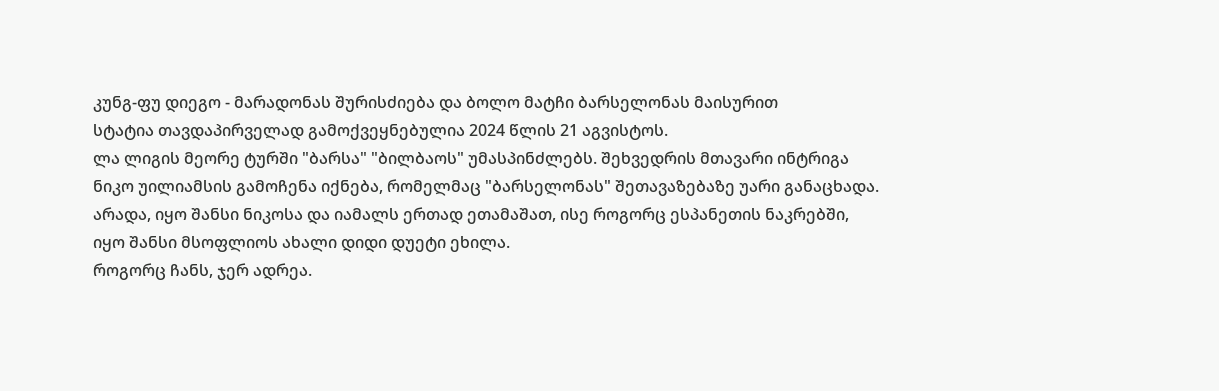კუნგ-ფუ დიეგო - მარადონას შურისძიება და ბოლო მატჩი ბარსელონას მაისურით
სტატია თავდაპირველად გამოქვეყნებულია 2024 წლის 21 აგვისტოს.
ლა ლიგის მეორე ტურში "ბარსა" "ბილბაოს" უმასპინძლებს. შეხვედრის მთავარი ინტრიგა ნიკო უილიამსის გამოჩენა იქნება, რომელმაც "ბარსელონას" შეთავაზებაზე უარი განაცხადა. არადა, იყო შანსი ნიკოსა და იამალს ერთად ეთამაშათ, ისე როგორც ესპანეთის ნაკრებში, იყო შანსი მსოფლიოს ახალი დიდი დუეტი ეხილა.
როგორც ჩანს, ჯერ ადრეა.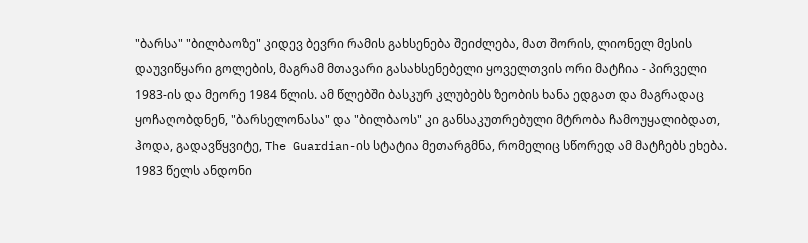"ბარსა" "ბილბაოზე" კიდევ ბევრი რამის გახსენება შეიძლება, მათ შორის, ლიონელ მესის დაუვიწყარი გოლების, მაგრამ მთავარი გასახსენებელი ყოველთვის ორი მატჩია - პირველი 1983-ის და მეორე 1984 წლის. ამ წლებში ბასკურ კლუბებს ზეობის ხანა ედგათ და მაგრადაც ყოჩაღობდნენ, "ბარსელონასა" და "ბილბაოს" კი განსაკუთრებული მტრობა ჩამოუყალიბდათ, ჰოდა, გადავწყვიტე, The Guardian-ის სტატია მეთარგმნა, რომელიც სწორედ ამ მატჩებს ეხება.
1983 წელს ანდონი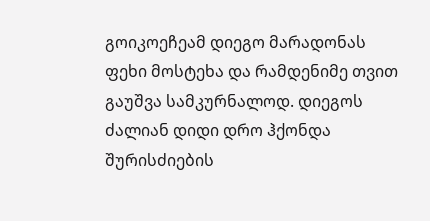გოიკოეჩეამ დიეგო მარადონას ფეხი მოსტეხა და რამდენიმე თვით გაუშვა სამკურნალოდ. დიეგოს ძალიან დიდი დრო ჰქონდა შურისძიების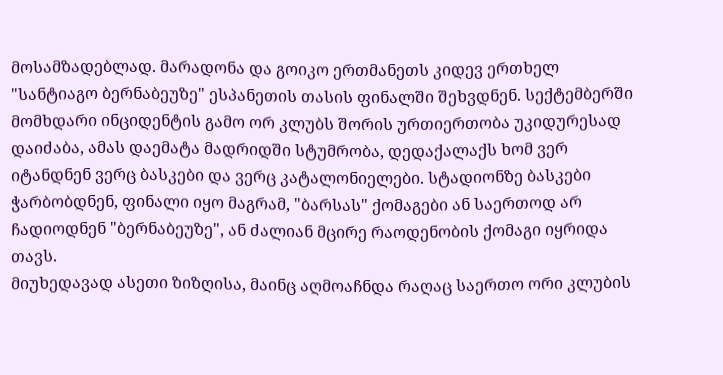მოსამზადებლად. მარადონა და გოიკო ერთმანეთს კიდევ ერთხელ "სანტიაგო ბერნაბეუზე" ესპანეთის თასის ფინალში შეხვდნენ. სექტემბერში მომხდარი ინციდენტის გამო ორ კლუბს შორის ურთიერთობა უკიდურესად დაიძაბა, ამას დაემატა მადრიდში სტუმრობა, დედაქალაქს ხომ ვერ იტანდნენ ვერც ბასკები და ვერც კატალონიელები. სტადიონზე ბასკები ჭარბობდნენ, ფინალი იყო მაგრამ, "ბარსას" ქომაგები ან საერთოდ არ ჩადიოდნენ "ბერნაბეუზე", ან ძალიან მცირე რაოდენობის ქომაგი იყრიდა თავს.
მიუხედავად ასეთი ზიზღისა, მაინც აღმოაჩნდა რაღაც საერთო ორი კლუბის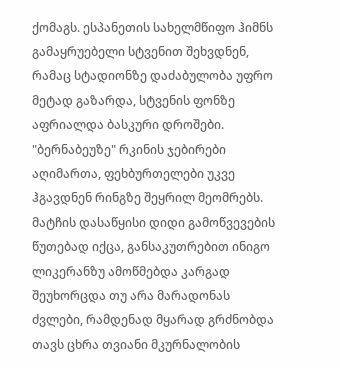ქომაგს. ესპანეთის სახელმწიფო ჰიმნს გამაყრუებელი სტვენით შეხვდნენ, რამაც სტადიონზე დაძაბულობა უფრო მეტად გაზარდა, სტვენის ფონზე აფრიალდა ბასკური დროშები. "ბერნაბეუზე" რკინის ჯებირები აღიმართა, ფეხბურთელები უკვე ჰგავდნენ რინგზე შეყრილ მეომრებს.
მატჩის დასაწყისი დიდი გამოწვევების წუთებად იქცა, განსაკუთრებით ინიგო ლიკერანზუ ამოწმებდა კარგად შეუხორცდა თუ არა მარადონას ძვლები, რამდენად მყარად გრძნობდა თავს ცხრა თვიანი მკურნალობის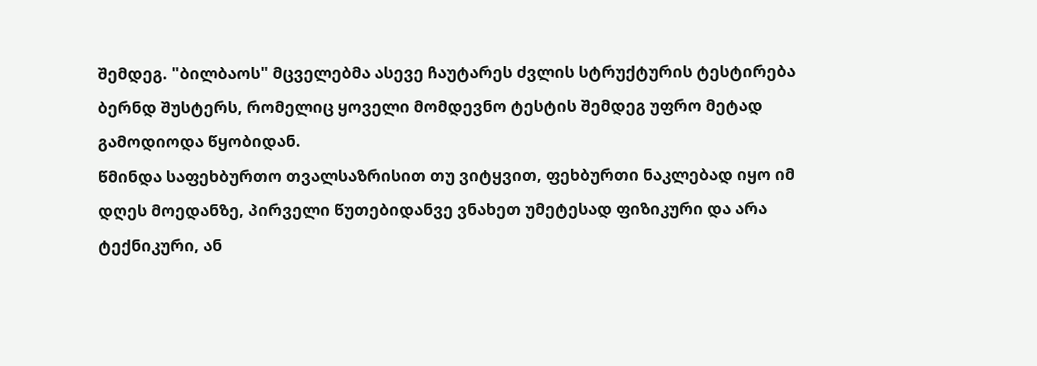შემდეგ. "ბილბაოს" მცველებმა ასევე ჩაუტარეს ძვლის სტრუქტურის ტესტირება ბერნდ შუსტერს, რომელიც ყოველი მომდევნო ტესტის შემდეგ უფრო მეტად გამოდიოდა წყობიდან.
წმინდა საფეხბურთო თვალსაზრისით თუ ვიტყვით, ფეხბურთი ნაკლებად იყო იმ დღეს მოედანზე, პირველი წუთებიდანვე ვნახეთ უმეტესად ფიზიკური და არა ტექნიკური, ან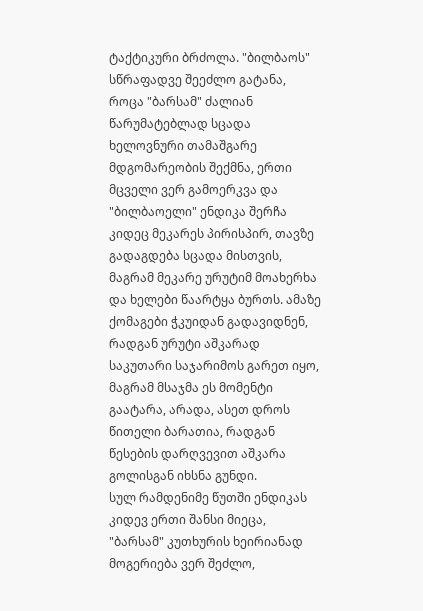ტაქტიკური ბრძოლა. "ბილბაოს" სწრაფადვე შეეძლო გატანა, როცა "ბარსამ" ძალიან წარუმატებლად სცადა ხელოვნური თამაშგარე მდგომარეობის შექმნა, ერთი მცველი ვერ გამოერკვა და "ბილბაოელი" ენდიკა შერჩა კიდეც მეკარეს პირისპირ, თავზე გადაგდება სცადა მისთვის, მაგრამ მეკარე ურუტიმ მოახერხა და ხელები წაარტყა ბურთს. ამაზე ქომაგები ჭკუიდან გადავიდნენ, რადგან ურუტი აშკარად საკუთარი საჯარიმოს გარეთ იყო, მაგრამ მსაჯმა ეს მომენტი გაატარა, არადა, ასეთ დროს წითელი ბარათია, რადგან წესების დარღვევით აშკარა გოლისგან იხსნა გუნდი.
სულ რამდენიმე წუთში ენდიკას კიდევ ერთი შანსი მიეცა, "ბარსამ" კუთხურის ხეირიანად მოგერიება ვერ შეძლო,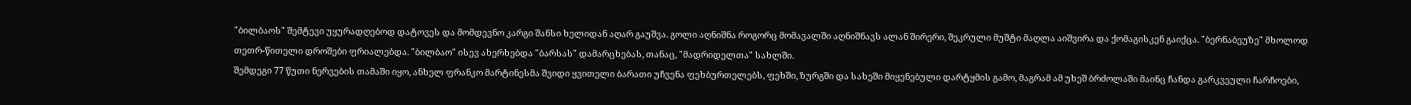"ბილბაოს" შემტევი უყურადღებოდ დატოვეს და მომდევნო კარგი შანსი ხელიდან აღარ გაუშვა. გოლი აღნიშნა როგორც მომავალში აღნიშნავს ალან შირერი, შეკრული მუშტი მაღლა აიშვირა და ქომაგისკენ გაიქცა. "ბერნაბეუზე" მხოლოდ თეთრ-წითელი დროშები ფრიალებდა. "ბილბაო" ისევ ახერხებდა "ბარსას" დამარცხებას, თანაც, "მადრიდელთა" სახლში.
შემდეგი 77 წუთი ნერვების თამაში იყო, ანხელ ფრანკო მარტინესმა შვიდი ყვითელი ბარათი უჩვენა ფეხბურთელებს, ფეხში, ზურგში და სახეში მიყენებული დარტყმის გამო, მაგრამ ამ უხეშ ბრძოლაში მაინც ჩანდა გარკვეული ჩარჩოები,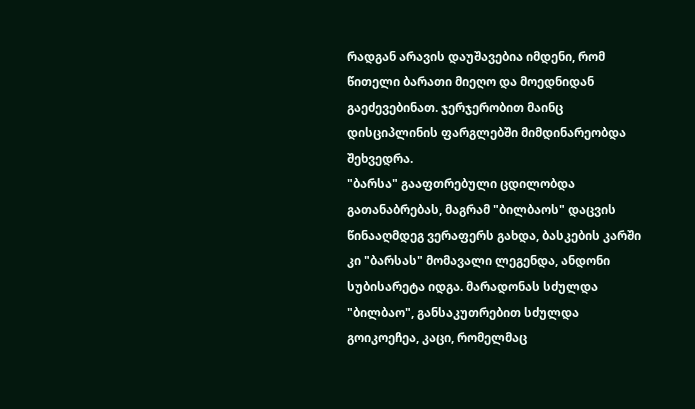რადგან არავის დაუშავებია იმდენი, რომ წითელი ბარათი მიეღო და მოედნიდან გაეძევებინათ. ჯერჯერობით მაინც დისციპლინის ფარგლებში მიმდინარეობდა შეხვედრა.
"ბარსა" გააფთრებული ცდილობდა გათანაბრებას, მაგრამ "ბილბაოს" დაცვის წინააღმდეგ ვერაფერს გახდა, ბასკების კარში კი "ბარსას" მომავალი ლეგენდა, ანდონი სუბისარეტა იდგა. მარადონას სძულდა "ბილბაო", განსაკუთრებით სძულდა გოიკოეჩეა, კაცი, რომელმაც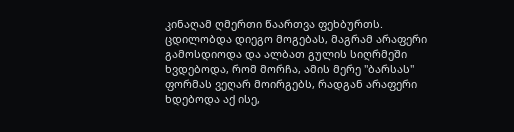კინაღამ ღმერთი წაართვა ფეხბურთს. ცდილობდა დიეგო მოგებას, მაგრამ არაფერი გამოსდიოდა და ალბათ გულის სიღრმეში ხვდებოდა, რომ მორჩა, ამის მერე "ბარსას" ფორმას ვეღარ მოირგებს, რადგან არაფერი ხდებოდა აქ ისე,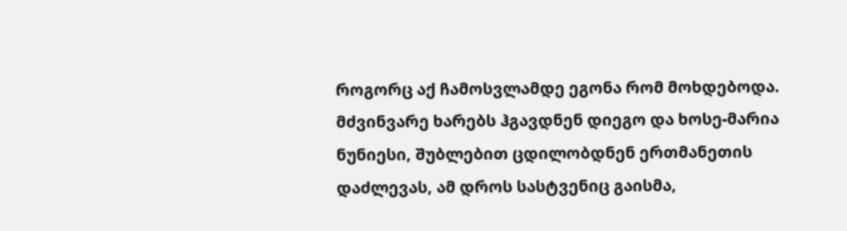როგორც აქ ჩამოსვლამდე ეგონა რომ მოხდებოდა.
მძვინვარე ხარებს ჰგავდნენ დიეგო და ხოსე-მარია ნუნიესი, შუბლებით ცდილობდნენ ერთმანეთის დაძლევას, ამ დროს სასტვენიც გაისმა,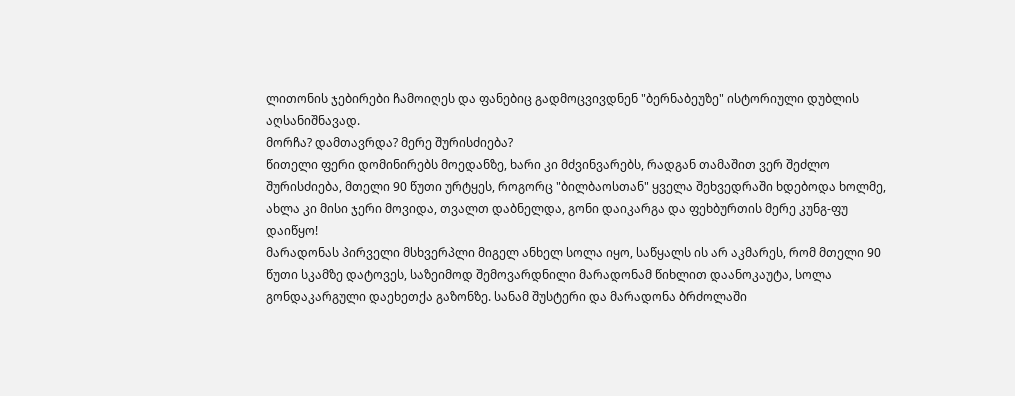ლითონის ჯებირები ჩამოიღეს და ფანებიც გადმოცვივდნენ "ბერნაბეუზე" ისტორიული დუბლის აღსანიშნავად.
მორჩა? დამთავრდა? მერე შურისძიება?
წითელი ფერი დომინირებს მოედანზე, ხარი კი მძვინვარებს, რადგან თამაშით ვერ შეძლო შურისძიება, მთელი 90 წუთი ურტყეს, როგორც "ბილბაოსთან" ყველა შეხვედრაში ხდებოდა ხოლმე, ახლა კი მისი ჯერი მოვიდა, თვალთ დაბნელდა, გონი დაიკარგა და ფეხბურთის მერე კუნგ-ფუ დაიწყო!
მარადონას პირველი მსხვერპლი მიგელ ანხელ სოლა იყო, საწყალს ის არ აკმარეს, რომ მთელი 90 წუთი სკამზე დატოვეს, საზეიმოდ შემოვარდნილი მარადონამ წიხლით დაანოკაუტა, სოლა გონდაკარგული დაეხეთქა გაზონზე. სანამ შუსტერი და მარადონა ბრძოლაში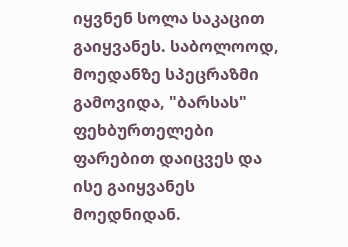იყვნენ სოლა საკაცით გაიყვანეს. საბოლოოდ, მოედანზე სპეცრაზმი გამოვიდა, "ბარსას" ფეხბურთელები ფარებით დაიცვეს და ისე გაიყვანეს მოედნიდან.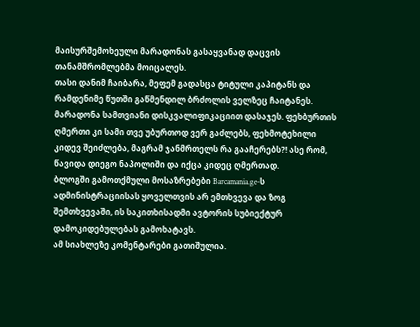მაისურშემოხეული მარადონას გასაყვანად დაცვის თანამშრომლებმა მოიცალეს.
თასი დანიმ ჩაიბარა, მეფემ გადასცა ტიტული კაპიტანს და რამდენიმე წუთში გაწმენდილ ბრძოლის ველზეც ჩაიტანეს.
მარადონა სამთვიანი დისკვალიფიკაციით დასაჯეს. ფეხბურთის ღმერთი კი სამი თვე უბურთოდ ვერ გაძლებს, ფეხმოტეხილი კიდევ შეიძლება, მაგრამ ჯანმრთელს რა გააჩერებს?! ასე რომ, წავიდა დიეგო ნაპოლიში და იქცა კიდეც ღმერთად.
ბლოგში გამოთქმული მოსაზრებები Barcamania.ge-ს ადმინისტრაციისას ყოველთვის არ ემთხვევა და ზოგ შემთხვევაში, ის საკითხისადმი ავტორის სუბიექტურ დამოკიდებულებას გამოხატავს.
ამ სიახლეზე კომენტარები გათიშულია.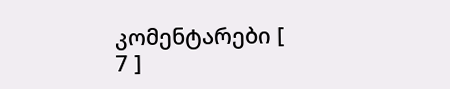კომენტარები [ 7 ]